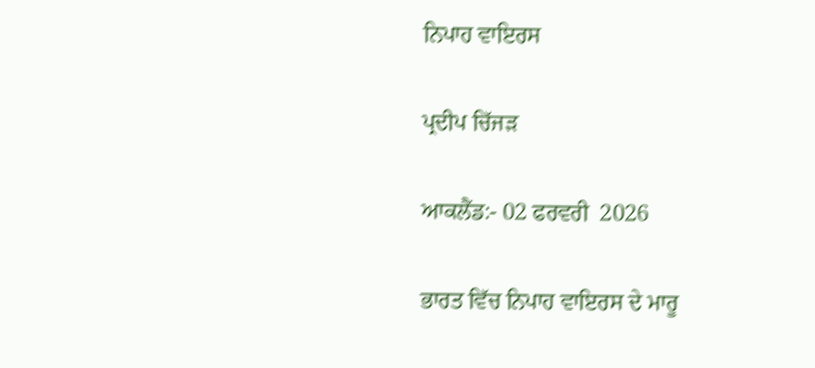ਨਿਪਾਹ ਵਾਇਰਸ

ਪ੍ਰਦੀਪ ਚਿੱਜੜ

ਆਕਲੈਂਡ:- 02 ਫਰਵਰੀ  2026

ਭਾਰਤ ਵਿੱਚ ਨਿਪਾਹ ਵਾਇਰਸ ਦੇ ਮਾਰੂ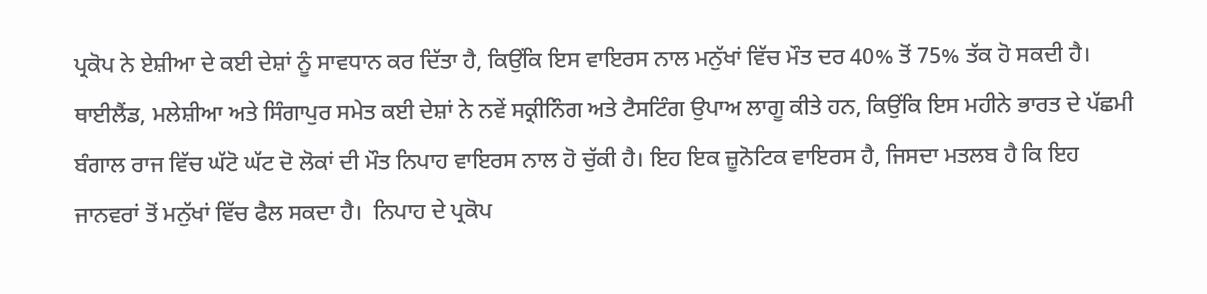ਪ੍ਰਕੋਪ ਨੇ ਏਸ਼ੀਆ ਦੇ ਕਈ ਦੇਸ਼ਾਂ ਨੂੰ ਸਾਵਧਾਨ ਕਰ ਦਿੱਤਾ ਹੈ, ਕਿਉਂਕਿ ਇਸ ਵਾਇਰਸ ਨਾਲ ਮਨੁੱਖਾਂ ਵਿੱਚ ਮੌਤ ਦਰ 40% ਤੋਂ 75% ਤੱਕ ਹੋ ਸਕਦੀ ਹੈ। ਥਾਈਲੈਂਡ, ਮਲੇਸ਼ੀਆ ਅਤੇ ਸਿੰਗਾਪੁਰ ਸਮੇਤ ਕਈ ਦੇਸ਼ਾਂ ਨੇ ਨਵੇਂ ਸਕ੍ਰੀਨਿੰਗ ਅਤੇ ਟੈਸਟਿੰਗ ਉਪਾਅ ਲਾਗੂ ਕੀਤੇ ਹਨ, ਕਿਉਂਕਿ ਇਸ ਮਹੀਨੇ ਭਾਰਤ ਦੇ ਪੱਛਮੀ ਬੰਗਾਲ ਰਾਜ ਵਿੱਚ ਘੱਟੋ ਘੱਟ ਦੋ ਲੋਕਾਂ ਦੀ ਮੌਤ ਨਿਪਾਹ ਵਾਇਰਸ ਨਾਲ ਹੋ ਚੁੱਕੀ ਹੈ। ਇਹ ਇਕ ਜ਼ੂਨੋਟਿਕ ਵਾਇਰਸ ਹੈ, ਜਿਸਦਾ ਮਤਲਬ ਹੈ ਕਿ ਇਹ ਜਾਨਵਰਾਂ ਤੋਂ ਮਨੁੱਖਾਂ ਵਿੱਚ ਫੈਲ ਸਕਦਾ ਹੈ।  ਨਿਪਾਹ ਦੇ ਪ੍ਰਕੋਪ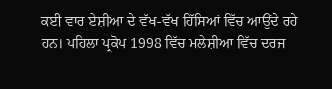ਕਈ ਵਾਰ ਏਸ਼ੀਆ ਦੇ ਵੱਖ-ਵੱਖ ਹਿੱਸਿਆਂ ਵਿੱਚ ਆਉਂਦੇ ਰਹੇ ਹਨ। ਪਹਿਲਾ ਪ੍ਰਕੋਪ 1998 ਵਿੱਚ ਮਲੇਸ਼ੀਆ ਵਿੱਚ ਦਰਜ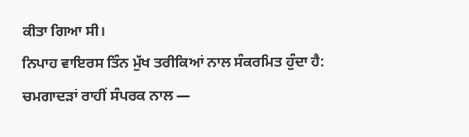ਕੀਤਾ ਗਿਆ ਸੀ।
ਨਿਪਾਹ ਵਾਇਰਸ ਤਿੰਨ ਮੁੱਖ ਤਰੀਕਿਆਂ ਨਾਲ ਸੰਕਰਮਿਤ ਹੁੰਦਾ ਹੈ:
ਚਮਗਾਦੜਾਂ ਰਾਹੀਂ ਸੰਪਰਕ ਨਾਲ —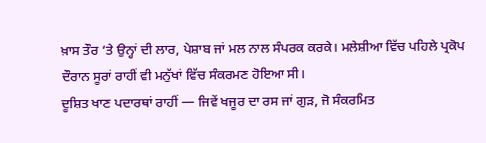ਖ਼ਾਸ ਤੌਰ ‘ਤੇ ਉਨ੍ਹਾਂ ਦੀ ਲਾਰ, ਪੇਸ਼ਾਬ ਜਾਂ ਮਲ ਨਾਲ ਸੰਪਰਕ ਕਰਕੇ। ਮਲੇਸ਼ੀਆ ਵਿੱਚ ਪਹਿਲੇ ਪ੍ਰਕੋਪ ਦੌਰਾਨ ਸੂਰਾਂ ਰਾਹੀਂ ਵੀ ਮਨੁੱਖਾਂ ਵਿੱਚ ਸੰਕਰਮਣ ਹੋਇਆ ਸੀ।
ਦੂਸ਼ਿਤ ਖਾਣ ਪਦਾਰਥਾਂ ਰਾਹੀਂ — ਜਿਵੇਂ ਖਜੂਰ ਦਾ ਰਸ ਜਾਂ ਗੁੜ, ਜੋ ਸੰਕਰਮਿਤ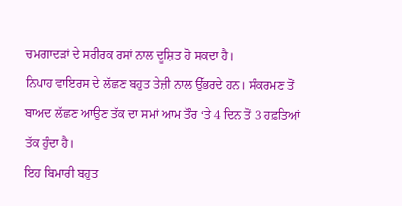ਚਮਗਾਦੜਾਂ ਦੇ ਸਰੀਰਕ ਰਸਾਂ ਨਾਲ ਦੂਸ਼ਿਤ ਹੋ ਸਕਦਾ ਹੈ।
ਨਿਪਾਹ ਵਾਇਰਸ ਦੇ ਲੱਛਣ ਬਹੁਤ ਤੇਜ਼ੀ ਨਾਲ ਉੱਭਰਦੇ ਹਨ। ਸੰਕਰਮਣ ਤੋਂ ਬਾਅਦ ਲੱਛਣ ਆਉਣ ਤੱਕ ਦਾ ਸਮਾਂ ਆਮ ਤੌਰ ‘ਤੇ 4 ਦਿਨ ਤੋਂ 3 ਹਫ਼ਤਿਆਂ ਤੱਕ ਹੁੰਦਾ ਹੈ।
ਇਹ ਬਿਮਾਰੀ ਬਹੁਤ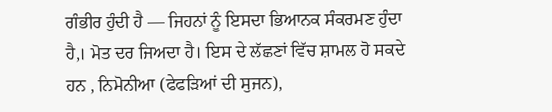ਗੰਭੀਰ ਹੁੰਦੀ ਹੈ — ਜਿਹਨਾਂ ਨੂੰ ਇਸਦਾ ਭਿਆਨਕ ਸੰਕਰਮਣ ਹੁੰਦਾ ਹੈ,। ਮੋਤ ਦਰ ਜਿਅਦਾ ਹੈ। ਇਸ ਦੇ ਲੱਛਣਾਂ ਵਿੱਚ ਸ਼ਾਮਲ ਹੋ ਸਕਦੇ ਹਨ , ਨਿਮੋਨੀਆ (ਫੇਫੜਿਆਂ ਦੀ ਸੁਜਨ),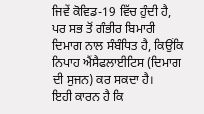ਜਿਵੇਂ ਕੋਵਿਡ-19 ਵਿੱਚ ਹੁੰਦੀ ਹੈ,
ਪਰ ਸਭ ਤੋਂ ਗੰਭੀਰ ਬਿਮਾਰੀ ਦਿਮਾਗ ਨਾਲ ਸੰਬੰਧਿਤ ਹੈ, ਕਿਉਂਕਿ ਨਿਪਾਹ ਐਂਸੈਫਲਾਈਟਿਸ (ਦਿਮਾਗ ਦੀ ਸੁਜਨ) ਕਰ ਸਕਦਾ ਹੈ।
ਇਹੀ ਕਾਰਨ ਹੈ ਕਿ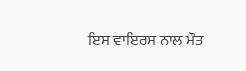ਇਸ ਵਾਇਰਸ ਨਾਲ ਮੌਤ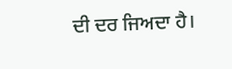ਦੀ ਦਰ ਜਿਅਦਾ ਹੈ।